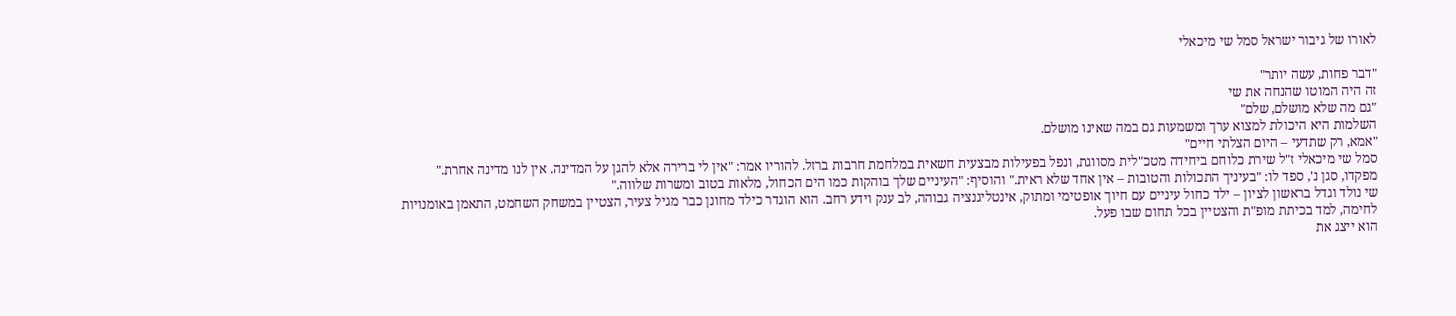לאורו של גיבור ישראל סמל שי מיכאלי

"דבר פחות, עשה יותר"
זה היה המוטו שהנחה את שי
"גם מה שלא מושלם, שלם"
השלמות היא היכולת למצוא ערך ומשמעות גם במה שאינו מושלם.
"אמא, רק שתדעי – היום הצלתי חיים"
סמל שי מיכאלי ז"ל שירת כלוחם ביחידה מטכ"לית מסווגת, ונפל בפעילות מבצעית חשאית במלחמת חרבות ברזל. להוריו אמר: "אין לי ברירה אלא להגן על המדינה. אין לנו מדינה אחרת."
מפקדו, סגן נ', ספד לו: "בעיניך התכולות והטובות – אין אחד שלא ראית." והוסיף: "העיניים שלך בוהקות כמו הים הכחול, מלאות בטוב ומשרות שלווה."
שי נולד וגדל בראשון לציון – ילד כחול עיניים עם חיוך אופטימי ומתוק, אינטליגנציה גבוהה, לב ענק וידע רחב. הוא הוגדר כילד מחונן כבר מגיל צעיר, הצטיין במשחק השחמט, התאמן באומנויות לחימה, למד בכיתת מופ"ת והצטיין בכל תחום שבו פעל.
הוא ייצג את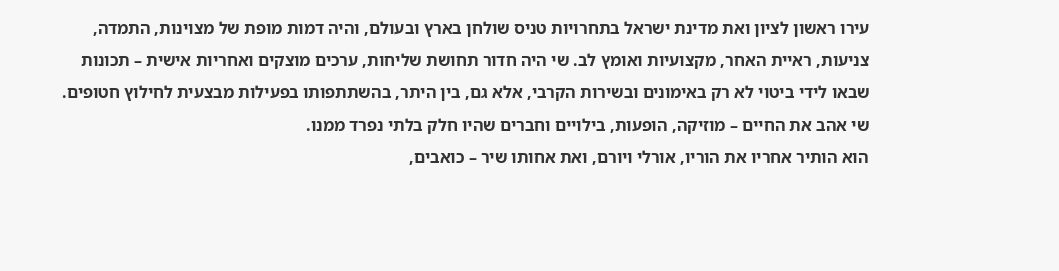עירו ראשון לציון ואת מדינת ישראל בתחרויות טניס שולחן בארץ ובעולם, והיה דמות מופת של מצוינות, התמדה, צניעות, ראיית האחר, מקצועיות ואומץ לב. שי היה חדור תחושת שליחות, ערכים מוצקים ואחריות אישית – תכונות שבאו לידי ביטוי לא רק באימונים ובשירות הקרבי, אלא גם, בין היתר, בהשתתפותו בפעילות מבצעית לחילוץ חטופים.
שי אהב את החיים – מוזיקה, הופעות, בילויים וחברים שהיו חלק בלתי נפרד ממנו.
הוא הותיר אחריו את הוריו, אורלי ויורם, ואת אחותו שיר – כואבים,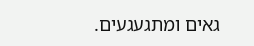גאים ומתגעגעים.